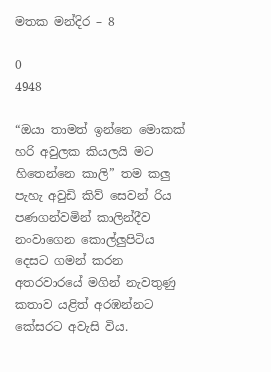මතක මන්දිර – 8

0
4948

“ඔයා තාමත් ඉන්නෙ මොකක් හරි අවුලක කියලයි මට හිතෙන්නෙ කාලි” තම කලු පැහැ අවුඩි කිව් සෙවන් රිය පණගන්වමින් කාලින්දීව නංවාගෙන කොල්ලුපිටිය දෙසට ගමන් කරන අතරවාරයේ මගින් නැවතුණු කතාව යළිත් අරඹන්නට කේසරට අවැසි විය.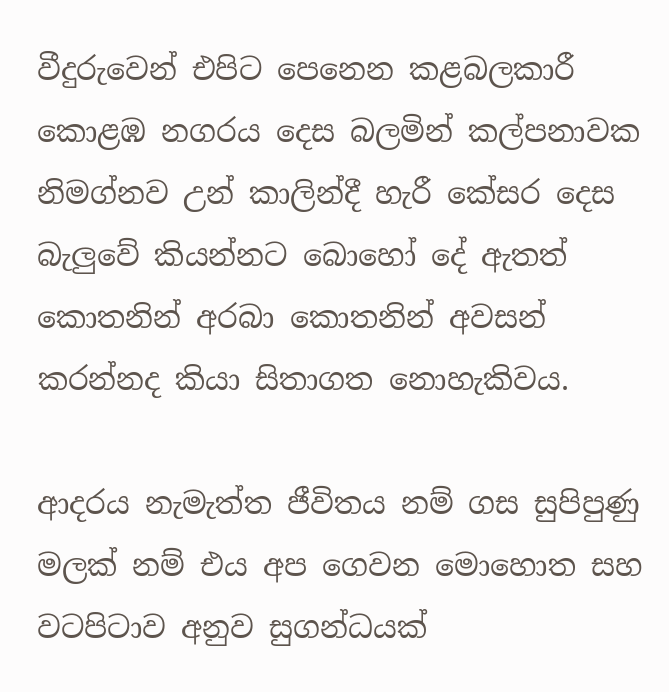වීදුරුවෙන් එපිට පෙනෙන කළබලකාරී කොළඹ නගරය දෙස බලමින් කල්පනාවක නිමග්නව උන් කාලින්දී හැරී කේසර දෙස බැලුවේ කියන්නට බොහෝ දේ ඇතත් කොතනින් අරබා කොතනින් අවසන් කරන්නද කියා සිතාගත නොහැකිවය.

ආදරය නැමැත්ත ජීවිතය නම් ගස සුපිපුණු මලක් නම් එය අප ගෙවන මොහොත සහ වටපිටාව අනුව සුගන්ධයක්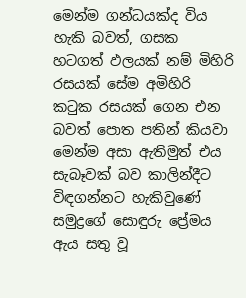මෙන්ම ගන්ධයක්ද විය හැකි බවත්, ගසක හටගත් ඵලයක් නම් මිහිරි රසයක් සේම අමිහිරි කටුක රසයක් ගෙන එන බවත් පොත පතින් කියවා මෙන්ම අසා ඇතිමුත් එය සැබෑවක් බව කාලින්දීට විඳගන්නට හැකිවුණේ සමුද්‍රගේ සොඳුරු ප්‍රේමය ඇය සතු වූ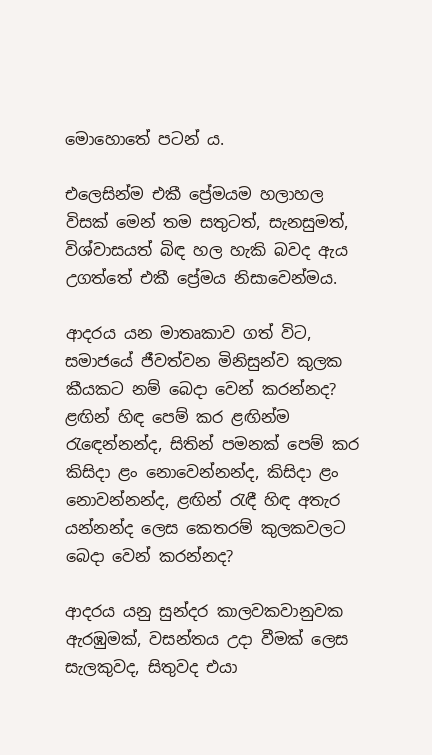මොහොතේ පටන් ය.

එලෙසින්ම එකී ප්‍රේමයම හලාහල විසක් මෙන් තම සතුටත්, සැනසුමත්, විශ්වාසයත් බිඳ හල හැකි බවද ඇය උගත්තේ එකී ප්‍රේමය නිසාවෙන්මය.

ආදරය යන මාතෘකාව ගත් විට, සමාජයේ ජීවත්වන මිනිසුන්ව කුලක කීයකට නම් බෙදා වෙන් කරන්නද? ළඟින් හිඳ පෙම් කර ළඟින්ම රැඳෙන්නන්ද, සිතින් පමනක් පෙම් කර කිසිදා ළං නොවෙන්නන්ද, කිසිදා ළං නොවන්නන්ද, ළඟින් රැඳී හිඳ අතැර යන්නන්ද ලෙස කෙතරම් කුලකවලට බෙදා වෙන් කරන්නද?

ආදරය යනු සුන්දර කාලවකවානුවක ඇරඹුමක්, වසන්තය උදා වීමක් ලෙස සැලකුවද, සිතුවද එයා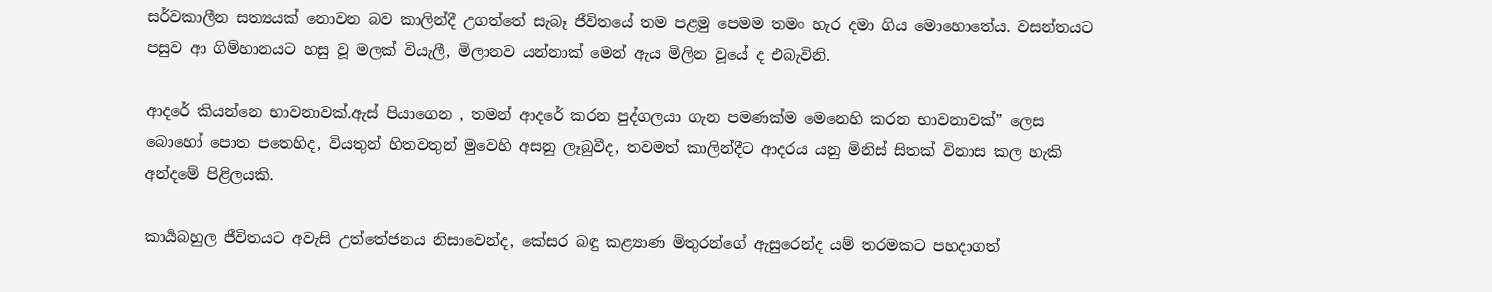සර්වකාලීන සත්‍යයක් නොවන බව කාලින්දී උගත්තේ සැබෑ ජීවිතයේ තම පළමු පෙමම තමං හැර දමා ගිය මොහොතේය. වසන්තයට පසුව ආ ගිම්හානයට හසු වූ මලක් වියැලී, මිලානව යන්නාක් මෙන් ඇය මිලින වූයේ ද එබැවිනි.

ආදරේ කියන්නෙ භාවනාවක්.ඇස් පියාගෙන , තමන් ආදරේ කරන පුද්ගලයා ගැන පමණක්ම මෙනෙහි කරන භාවනාවක්” ලෙස බොහෝ පොත පතෙහිද, වියතුන් හිතවතුන් මුවෙහි අසනු ලෑබුවීද, තවමත් කාලින්දීට ආදරය යනු මිනිස් සිතක් විනාස කල හැකි අන්දමේ පිළිලයකි.

කාර්‍යබහුල ජීවිතයට අවැසි උත්තේජනය නිසාවෙන්ද, කේසර බඳු කළ්‍යාණ මිතුරන්ගේ ඇසුරෙන්ද යම් තරමකට පහදාගත්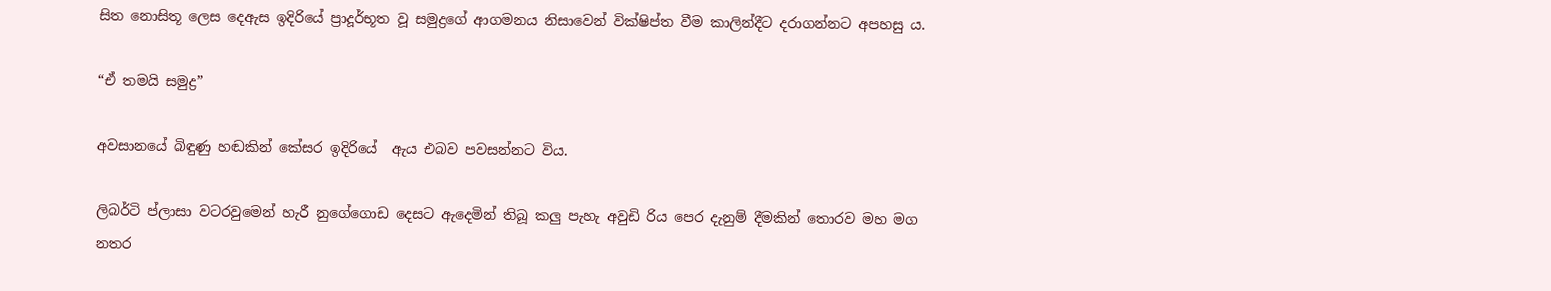සිත නොසිතූ ලෙස දෙඇස ඉදිරියේ ප්‍රාදූර්භූත වූ සමුද්‍රගේ ආගමනය නිසාවෙන් වික්ෂිප්ත වීම කාලින්දීට දරාගන්නට අපහසු ය.

“ඒ තමයි සමුද්‍ර”

අවසානයේ බිඳුණු හඬකින් කේසර ඉදිරියේ  ඇය එබව පවසන්නට විය.

ලිබර්ටි ප්ලාසා වටරවුමෙන් හැරී නුගේගොඩ දෙසට ඇදෙමින් තිබූ කලු පැහැ අවුඩි රිය පෙර දැනුම් දීමකින් තොරව මහ මග නතර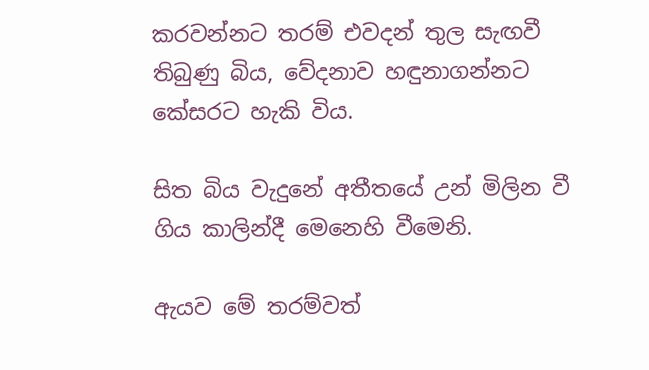කරවන්නට තරම් එවදන් තුල සැඟවී තිබුණු බිය, වේදනාව හඳුනාගන්නට කේසරට හැකි විය.

සිත බිය වැදුනේ අතීතයේ උන් මිලින වී ගිය කාලින්දී මෙනෙහි වීමෙනි.

ඇයව මේ තරම්වත්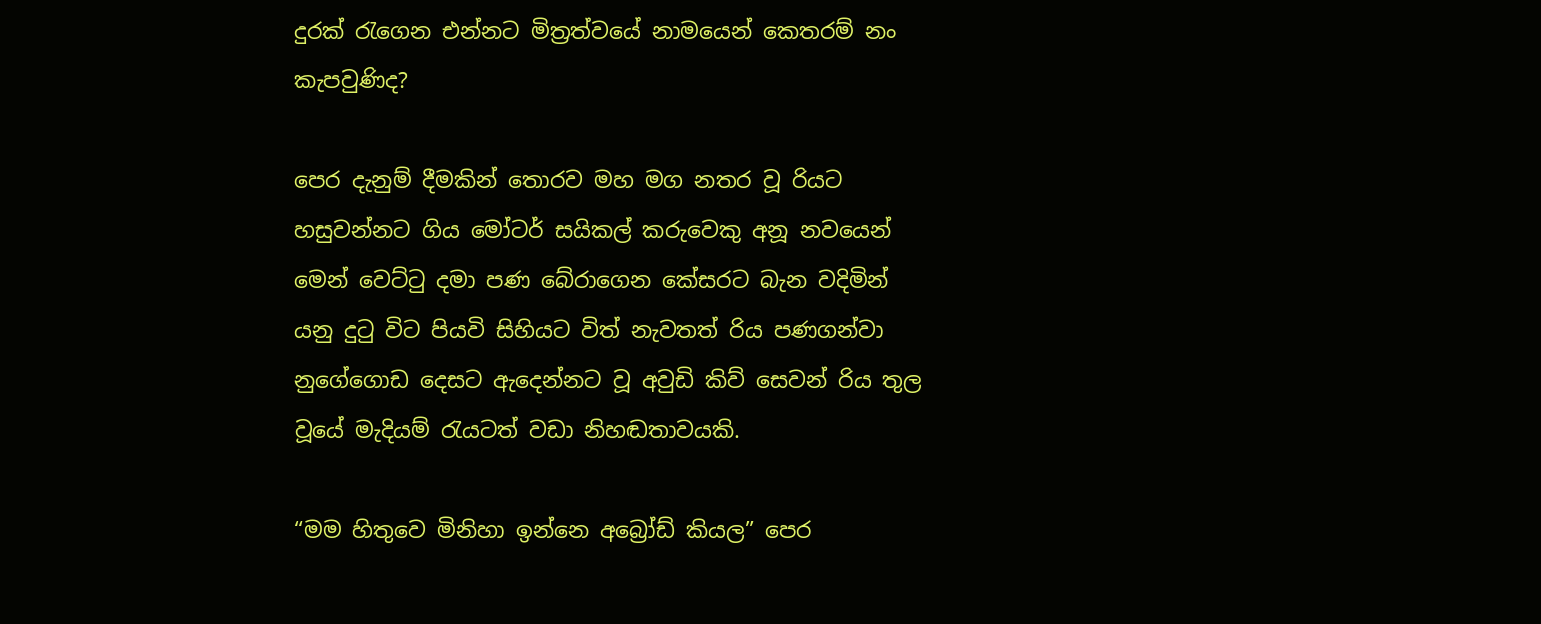දුරක් රැගෙන එන්නට මිත්‍රත්වයේ නාමයෙන් කෙතරම් නං කැපවුණිද?

පෙර දැනුම් දීමකින් තොරව මහ මග නතර වූ රියට හසුවන්නට ගිය මෝටර් සයිකල් කරුවෙකු අනූ නවයෙන් මෙන් වෙට්ටු දමා පණ බේරාගෙන කේසරට බැන වදිමින් යනු දුටු විට පියවි සිහියට විත් නැවතත්‍ රිය පණගන්වා නුගේගොඩ දෙසට ඇදෙන්නට වූ අවුඩි කිව් සෙවන් රිය තුල වූයේ මැදියම් රැයටත් වඩා නිහඬතාවයකි.

“මම හිතුවෙ මිනිහා ඉන්නෙ අබ්‍රෝඩ් කියල” පෙර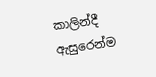කාලින්දී ඇසුරෙන්ම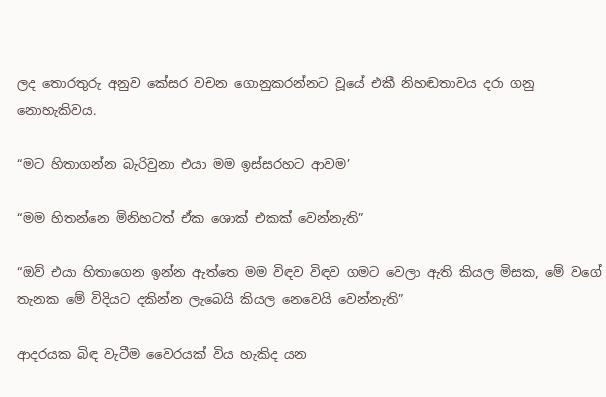ලද තොරතුරු අනුව කේසර වචන ගොනුකරන්නට වූයේ එකී නිහඬතාවය දරා ගනු නොහැකිවය.

“මට හිතාගන්න බැරිවුනා එයා මම ඉස්සරහට ආවම’

“මම හිතන්නෙ මිනිහටත් ඒක ශොක් එකක් වෙන්නැති”

“ඔව් එයා හිතාගෙන ඉන්න ඇත්තෙ මම විඳව විඳව ගමට වෙලා ඇති කියල මිසක, මේ වගේ තැනක මේ විදියට දකින්න ලැබෙයි කියල නෙවෙයි වෙන්නැති”

ආදරයක බිඳ වැටීම වෛරයක් විය හැකිද යන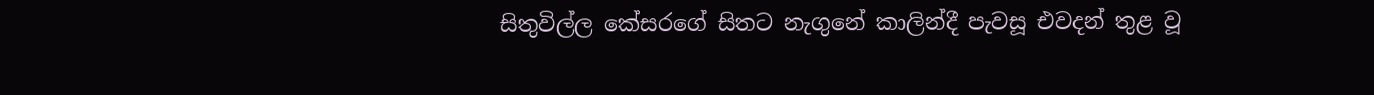සිතුවිල්ල කේසරගේ සිතට නැගුනේ කාලින්දී පැවසූ එවදන් තුළ වූ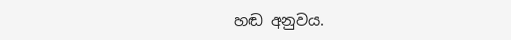හඬ අනුවය.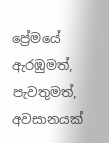ප්‍රේමයේ ඇරඹුමත්, පැවතුමත්, අවසානයක්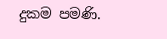දුකම පමණි.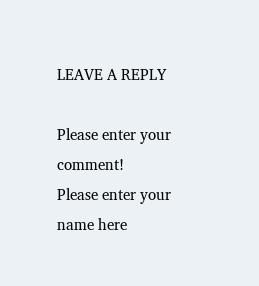LEAVE A REPLY

Please enter your comment!
Please enter your name here